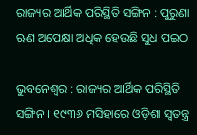ରାଜ୍ୟର ଆର୍ଥିକ ପରିସ୍ଥିତି ସଙ୍ଗିନ : ପୁରୁଣା ଋଣ ଅପେକ୍ଷା ଅଧିକ ହେଉଛି ସୁଧ ପଇଠ

ଭୁବନେଶ୍ୱର : ରାଜ୍ୟର ଆର୍ଥିକ ପରିସ୍ଥିତି ସଙ୍ଗିନ । ୧୯୩୬ ମସିହାରେ ଓଡ଼ିଶା ସ୍ବତନ୍ତ୍ର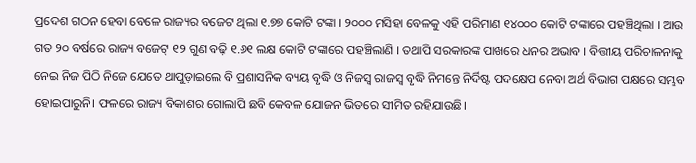ପ୍ରଦେଶ ଗଠନ ହେବା ବେଳେ ରାଜ୍ୟର ବଜେଟ ଥିଲା ୧.୭୭ କୋଟି ଟଙ୍କା । ୨୦୦୦ ମସିହା ବେଳକୁ ଏହି ପରିମାଣ ୧୪୦୦୦ କୋଟି ଟଙ୍କାରେ ପହଞ୍ଚିଥିଲା । ଆଉ ଗତ ୨୦ ବର୍ଷରେ ରାଜ୍ୟ ବଜେଟ୍ ୧୨ ଗୁଣ ବଢ଼ି ୧.୬୧ ଲକ୍ଷ କୋଟି ଟଙ୍କାରେ ପହଞ୍ଚିଲାଣି । ତଥାପି ସରକାରଙ୍କ ପାଖରେ ଧନର ଅଭାବ । ବିତ୍ତୀୟ ପରିଚାଳନାକୁ ନେଇ ନିଜ ପିଠି ନିଜେ ଯେତେ ଥାପୁଡ଼ାଇଲେ ବି ପ୍ରଶାସନିକ ବ୍ୟୟ ବୃଦ୍ଧି ଓ ନିଜସ୍ବ ରାଜସ୍ବ ବୃଦ୍ଧି ନିମନ୍ତେ ନିର୍ଦିଷ୍ଟ ପଦକ୍ଷେପ ନେବା ଅର୍ଥ ବିଭାଗ ପକ୍ଷରେ ସମ୍ଭବ ହୋଇପାରୁନି। ଫଳରେ ରାଜ୍ୟ ବିକାଶର ଗୋଲାପି ଛବି କେବଳ ଯୋଜନ ଭିତରେ ସୀମିତ ରହିଯାଉଛି।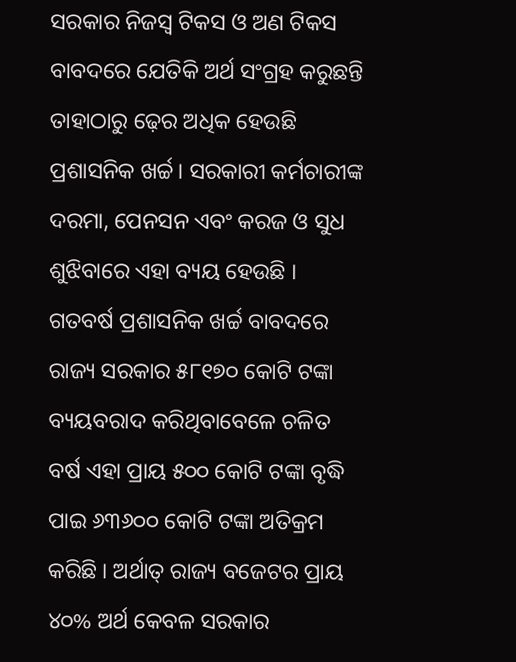ସରକାର ନିଜସ୍ବ ଟିକସ ଓ ଅଣ ଟିକସ ବାବଦରେ ଯେତିକି ଅର୍ଥ ସଂଗ୍ରହ କରୁଛନ୍ତି ତାହାଠାରୁ ଢ଼େର ଅଧିକ ହେଉଛି ପ୍ରଶାସନିକ ଖର୍ଚ୍ଚ। ସରକାରୀ କର୍ମଚାରୀଙ୍କ ଦରମା, ପେନସନ ଏବଂ କରଜ ଓ ସୁଧ ଶୁଝିବାରେ ଏହା ବ୍ୟୟ ହେଉଛି । ଗତବର୍ଷ ପ୍ରଶାସନିକ ଖର୍ଚ୍ଚ ବାବଦରେ ରାଜ୍ୟ ସରକାର ୫୮୧୭୦ କୋଟି ଟଙ୍କା ବ୍ୟୟବରାଦ କରିଥିବାବେଳେ ଚଳିତ ବର୍ଷ ଏହା ପ୍ରାୟ ୫୦୦ କୋଟି ଟଙ୍କା ବୃଦ୍ଧି ପାଇ ୬୩୬୦୦ କୋଟି ଟଙ୍କା ଅତିକ୍ରମ କରିଛି । ଅର୍ଥାତ୍ ରାଜ୍ୟ ବଜେଟର ପ୍ରାୟ ୪୦% ଅର୍ଥ କେବଳ ସରକାର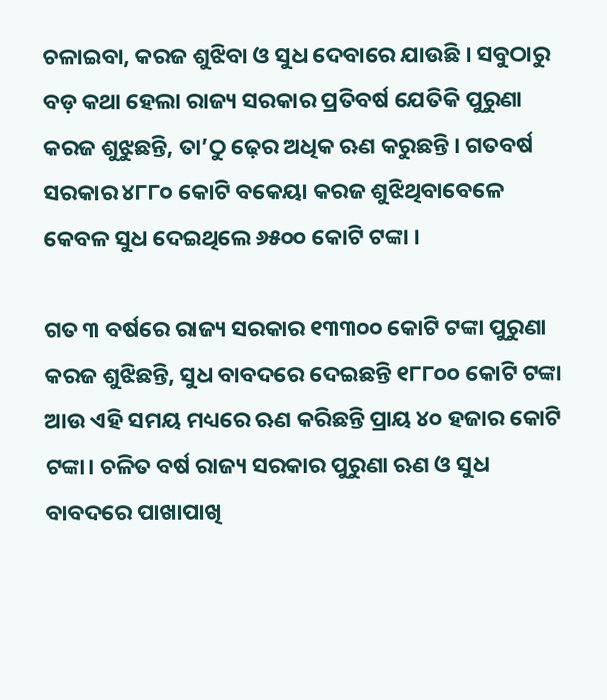ଚଳାଇବା, କରଜ ଶୁଝିବା ଓ ସୁଧ ଦେବାରେ ଯାଉଛି । ସବୁଠାରୁ ବଡ଼ କଥା ହେଲା ରାଜ୍ୟ ସରକାର ପ୍ରତିବର୍ଷ ଯେତିକି ପୁରୁଣା କରଜ ଶୁଝୁଛନ୍ତି, ତା’ଠୁ ଢ଼େର ଅଧିକ ଋଣ କରୁଛନ୍ତି । ଗତବର୍ଷ ସରକାର ୪୮୮୦ କୋଟି ବକେୟା କରଜ ଶୁଝିଥିବାବେଳେ କେବଳ ସୁଧ ଦେଇଥିଲେ ୬୫୦୦ କୋଟି ଟଙ୍କା ।

ଗତ ୩ ବର୍ଷରେ ରାଜ୍ୟ ସରକାର ୧୩୩୦୦ କୋଟି ଟଙ୍କା ପୁରୁଣା କରଜ ଶୁଝିଛନ୍ତି, ସୁଧ ବାବଦରେ ଦେଇଛନ୍ତି ୧୮୮୦୦ କୋଟି ଟଙ୍କା ଆଉ ଏହି ସମୟ ମଧ୍ୟରେ ଋଣ କରିଛନ୍ତି ପ୍ରାୟ ୪୦ ହଜାର କୋଟି ଟଙ୍କା। ଚଳିତ ବର୍ଷ ରାଜ୍ୟ ସରକାର ପୁରୁଣା ଋଣ ଓ ସୁଧ ବାବଦରେ ପାଖାପାଖି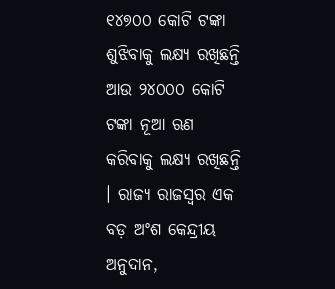୧୪୭୦୦ କୋଟି ଟଙ୍କା ଶୁଝିବାକୁ ଲକ୍ଷ୍ୟ ରଖିଛନ୍ତି ଆଉ ୨୪୦୦୦ କୋଟି ଟଙ୍କା ନୂଆ ଋଣ କରିବାକୁ ଲକ୍ଷ୍ୟ ରଖିଛନ୍ତି । ରାଜ୍ୟ ରାଜସ୍ବର ଏକ ବଡ଼ ଅଂଶ କେନ୍ଦ୍ରୀୟ ଅନୁଦାନ,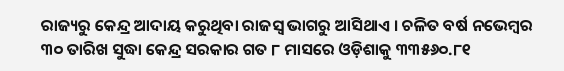ରାଜ୍ୟରୁ କେନ୍ଦ୍ର ଆଦାୟ କରୁଥିବା ରାଜସ୍ବ ଭାଗରୁ ଆସିଥାଏ । ଚଳିତ ବର୍ଷ ନଭେମ୍ବର ୩୦ ତାରିଖ ସୁଦ୍ଧା କେନ୍ଦ୍ର ସରକାର ଗତ ୮ ମାସରେ ଓଡ଼ିଶାକୁ ୩୩୫୬୦.୮୧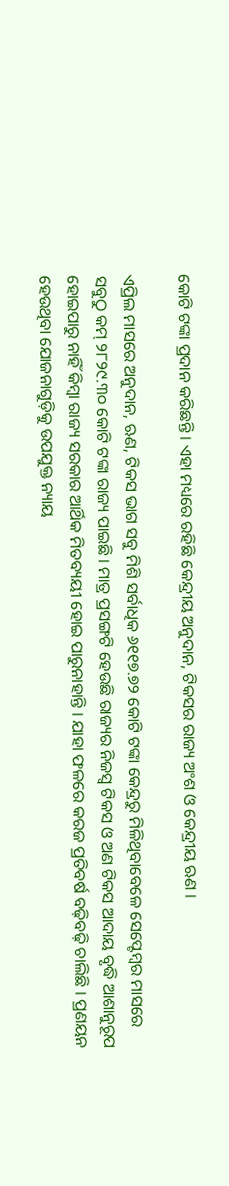କୋଟି ଟଙ୍କା ପ୍ରଦାନ କରିଛନ୍ତି । ଏହା ମଧ୍ୟରେ ରହିଛି କେନ୍ଦ୍ରୀୟ ଅନୁଦାନ, ଟିକସର ରାଜ୍ୟ ଅଂଶ ଓ କେନ୍ଦ୍ରୀୟ ଋଣ ।

ଏପ୍ରିଲ ମାସରେ ଅନୁଦାନ, ଋଣ, ଟିକସ ଭାଗ ସବୁ ମିଶି ସର୍ବାଧିକ ୬୧୧୭.୭୨ କୋଟି ଟଙ୍କା କେନ୍ଦ୍ରରୁ ମିଳିଥିବାବେଳେ ସେପ୍ଟେମ୍ବର ମାସରେ ସବୁଠୁ କମ୍ ୨୮୨୯.୩୦ କୋଟି ଟଙ୍କା ରାଜ୍ୟ ପାଇଛି । ମାତ୍ର ପ୍ରସଙ୍ଗଟି ହେଉଛି ରାଜ୍ୟର ନିଜସ୍ବ ଟିକସ ଓ ଅଣ ଟିକସ ଆଦାୟ ବୃଦ୍ଧି ଆଶାନୁରୂପ ହୋଇପାରୁ ନାହିଁ କିମ୍ବା ରାଜ୍ୟ ସରକାର ଆର୍ଥିକ ମିତବ୍ୟୟୀ ହୋଇ ପାରୁନାହାନ୍ତି । ଯାହା ଫଳରେ କରଜ ପ୍ରତିବର୍ଷ ବଢ଼ିବଢ଼ି ଚାଲିଛି । ପ୍ରଣୟନ ହେଉଥିବା ଯୋଜନାଗୁଡ଼ିକୁ ଉପଯୁକ୍ତ ନ୍ୟାୟ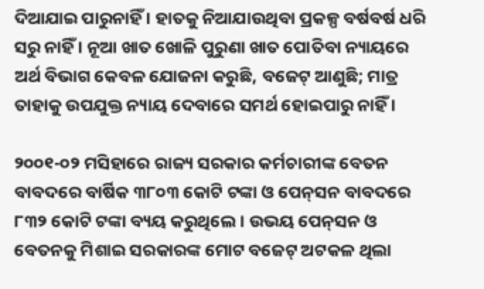ଦିଆଯାଇ ପାରୁନାହିଁ । ହାତକୁ ନିଆଯାଉଥିବା ପ୍ରକଳ୍ପ ବର୍ଷବର୍ଷ ଧରି ସରୁ ନାହିଁ । ନୂଆ ଖାତ ଖୋଳି ପୁରୁଣା ଖାତ ପୋତିବା ନ୍ୟାୟରେ ଅର୍ଥ ବିଭାଗ କେବଳ ଯୋଜନା କରୁଛି, ବଜେଟ୍ ଆଣୁଛି; ମାତ୍ର ତାହାକୁ ଉପଯୁକ୍ତ ନ୍ୟାୟ ଦେବାରେ ସମର୍ଥ ହୋଇପାରୁ ନାହିଁ ।

୨୦୦୧-୦୨ ମସିହାରେ ରାଜ୍ୟ ସରକାର କର୍ମଚାରୀଙ୍କ ବେତନ ବାବଦରେ ବାର୍ଷିକ ୩୮୦୩ କୋଟି ଟଙ୍କା ଓ ପେନ୍‍ସନ ବାବଦରେ ୮୩୨ କୋଟି ଟଙ୍କା ବ୍ୟୟ କରୁଥିଲେ। ଉଭୟ ପେନ୍‍ସନ ଓ ବେତନକୁ ମିଶାଇ ସରକାରଙ୍କ ମୋଟ ବଜେଟ୍‍ ଅଟକଳ ଥିଲା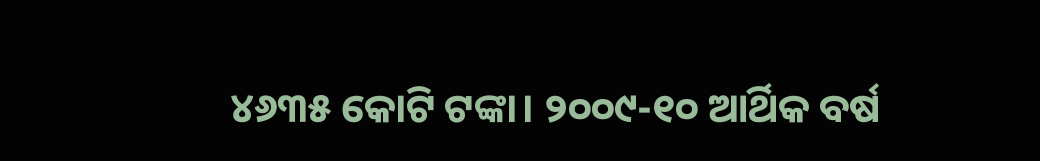୪୬୩୫ କୋଟି ଟଙ୍କା। ୨୦୦୯-୧୦ ଆର୍ଥିକ ବର୍ଷ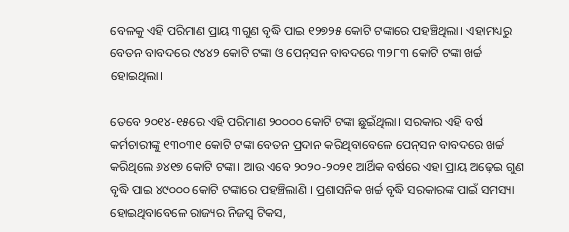ବେଳକୁ ଏହି ପରିମାଣ ପ୍ରାୟ ୩ଗୁଣ ବୃଦ୍ଧି ପାଇ ୧୨୭୨୫ କୋଟି ଟଙ୍କାରେ ପହଞ୍ଚିଥିଲା। ଏହାମଧ୍ୟରୁ ବେତନ ବାବଦରେ ୯୪୪୨ କୋଟି ଟଙ୍କା ଓ ପେନ୍‍ସନ ବାବଦରେ ୩୨୮୩ କୋଟି ଟଙ୍କା ଖର୍ଚ୍ଚ ହୋଇଥିଲା।

ତେବେ ୨୦୧୪-୧୫ରେ ଏହି ପରିମାଣ ୨୦୦୦୦ କୋଟି ଟଙ୍କା ଛୁଇଁଥିଲା। ସରକାର ଏହି ବର୍ଷ କର୍ମଚାରୀଙ୍କୁ ୧୩୦୩୧ କୋଟି ଟଙ୍କା ବେତନ ପ୍ରଦାନ କରିଥିବାବେଳେ ପେନ୍‍ସନ ବାବଦରେ ଖର୍ଚ୍ଚ କରିଥିଲେ ୬୪୧୭ କୋଟି ଟଙ୍କା। ଆଉ ଏବେ ୨୦୨୦-୨୦୨୧ ଆର୍ଥିକ ବର୍ଷରେ ଏହା ପ୍ରାୟ ଅଢ଼େଇ ଗୁଣ ବୃଦ୍ଧି ପାଇ ୪୯୦୦୦ କୋଟି ଟଙ୍କାରେ ପହଞ୍ଚିଲାଣି । ପ୍ରଶାସନିକ ଖର୍ଚ୍ଚ ବୃଦ୍ଧି ସରକାରଙ୍କ ପାଇଁ ସମସ୍ୟା ହୋଇଥିବାବେଳେ ରାଜ୍ୟର ନିଜସ୍ବ ଟିକସ,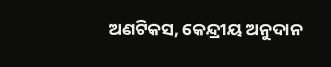ଅଣଟିକସ, କେନ୍ଦ୍ରୀୟ ଅନୁଦାନ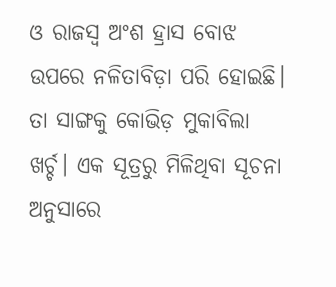ଓ ରାଜସ୍ବ ଅଂଶ ହ୍ରାସ ବୋଝ ଉପରେ ନଳିତାବିଡ଼ା ପରି ହୋଇଛି। ତା ସାଙ୍ଗକୁ କୋଭିଡ଼ ମୁକାବିଲା ଖର୍ଚ୍ଚ। ଏକ ସୂତ୍ରରୁ ମିଳିଥିବା ସୂଚନା ଅନୁସାରେ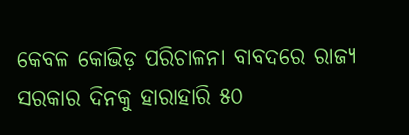କେବଳ କୋଭିଡ଼ ପରିଚାଳନା ବାବଦରେ ରାଜ୍ୟ ସରକାର ଦିନକୁ ହାରାହାରି ୫୦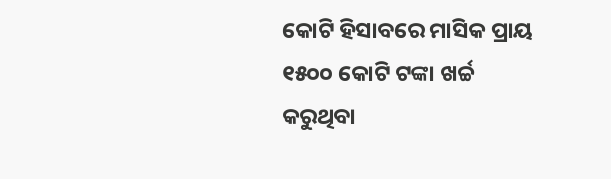କୋଟି ହିସାବରେ ମାସିକ ପ୍ରାୟ ୧୫୦୦ କୋଟି ଟଙ୍କା ଖର୍ଚ୍ଚ କରୁଥିବା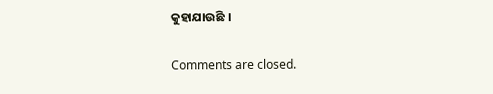କୁହାଯାଉଛି ।

Comments are closed.